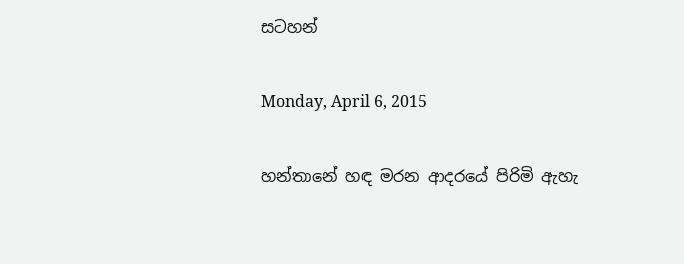සටහන්

Monday, April 6, 2015

හන්තානේ හඳ මරන ආදරයේ පිරිමි ඇහැ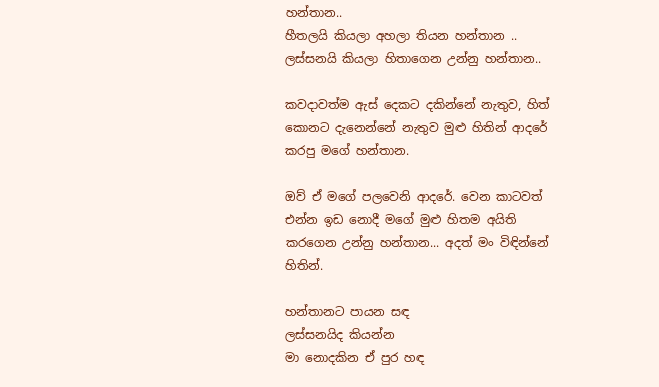හන්තාන..
හීතලයි කියලා අහලා තියන හන්තාන ..
ලස්සනයි කියලා හිතාගෙන උන්නු හන්තාන..

කවදාවත්ම ඇස් දෙකට දකින්නේ නැතුව, හිත් කොනට දැනෙන්නේ නැතුව මුළු හිතින් ආදරේ කරපු මගේ හන්තාන.

ඔව් ඒ මගේ පලවෙනි ආදරේ. වෙන කාටවත් එන්න ඉඩ නොදී මගේ මුළු හිතම අයිති කරගෙන උන්නු හන්තාන... අදත් මං විඳින්නේ හිතින්.

හන්තානට පායන සඳ
ලස්සනයිද කියන්න
මා නොදකින ඒ පුර හඳ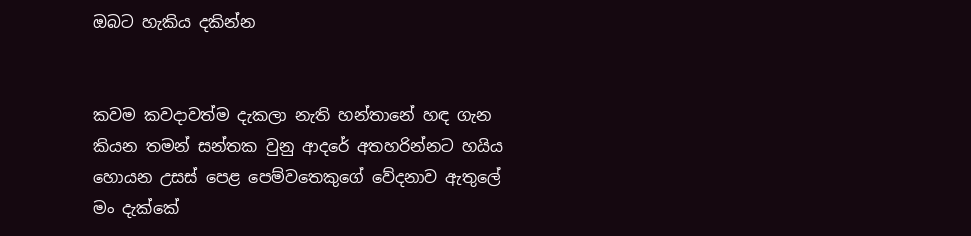ඔබට හැකිය දකින්න


කවම කවදාවත්ම දැකලා නැති හන්තානේ හඳ ගැන කියන තමන් සන්තක වුනු ආදරේ අතහරින්නට හයිය හොයන උසස් පෙළ පෙම්වතෙකුගේ වේදනාව ඇතුලේ මං දැක්කේ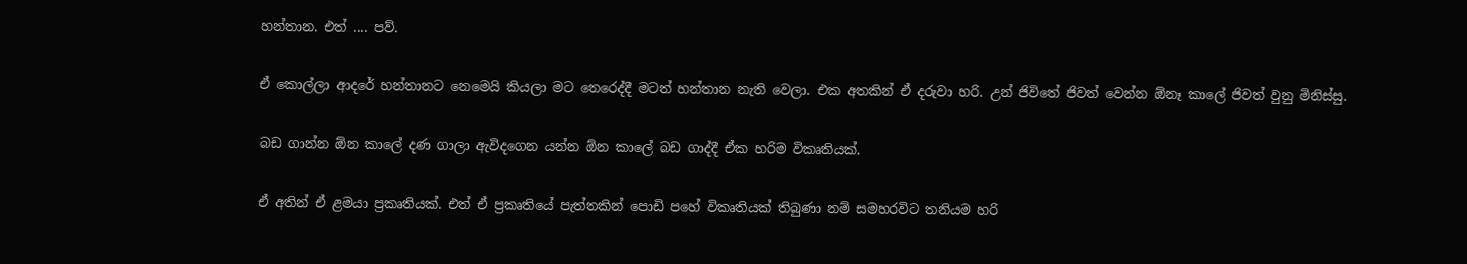හන්තාන. එත් .... පව්.

ඒ කොල්ලා ආදරේ හන්තානට නෙමෙයි කියලා මට තෙරෙද්දී මටත් හන්තාන නැති වෙලා. එක අතකින් ඒ දරුවා හරි. උන් ජිවිතේ ජිවත් වෙන්න ඕනෑ කාලේ ජිවත් වුනු මිනිස්සු.

බඩ ගාන්න ඕන කාලේ දණ ගාලා ඇවිදගෙන යන්න ඕන කාලේ බඩ ගාද්දී ඒක හරිම විකෘතියක්.

ඒ අතින් ඒ ළමයා ප්‍රකෘතියක්. එත් ඒ ප්‍රකෘතියේ පැත්තකින් පොඩි පහේ විකෘතියක් තිබුණා නම් සමහරවිට තනියම හරි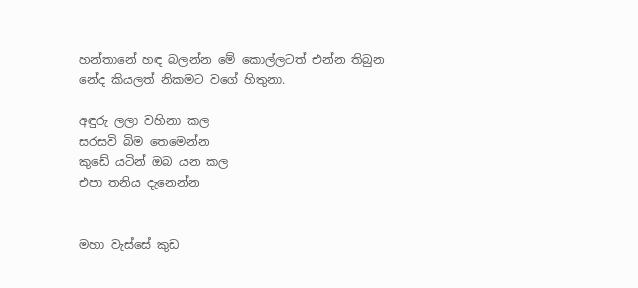හන්තානේ හඳ බලන්න මේ කොල්ලටත් එන්න තිබුන නේද කියලත් නිකමට වගේ හිතුනා.

අඳුරු ලලා වහිනා කල
සරසවි බිම තෙමෙන්න
කුඩේ යටින් ඔබ යන කල
එපා තනිය දැනෙන්න


මහා වැස්සේ කුඩ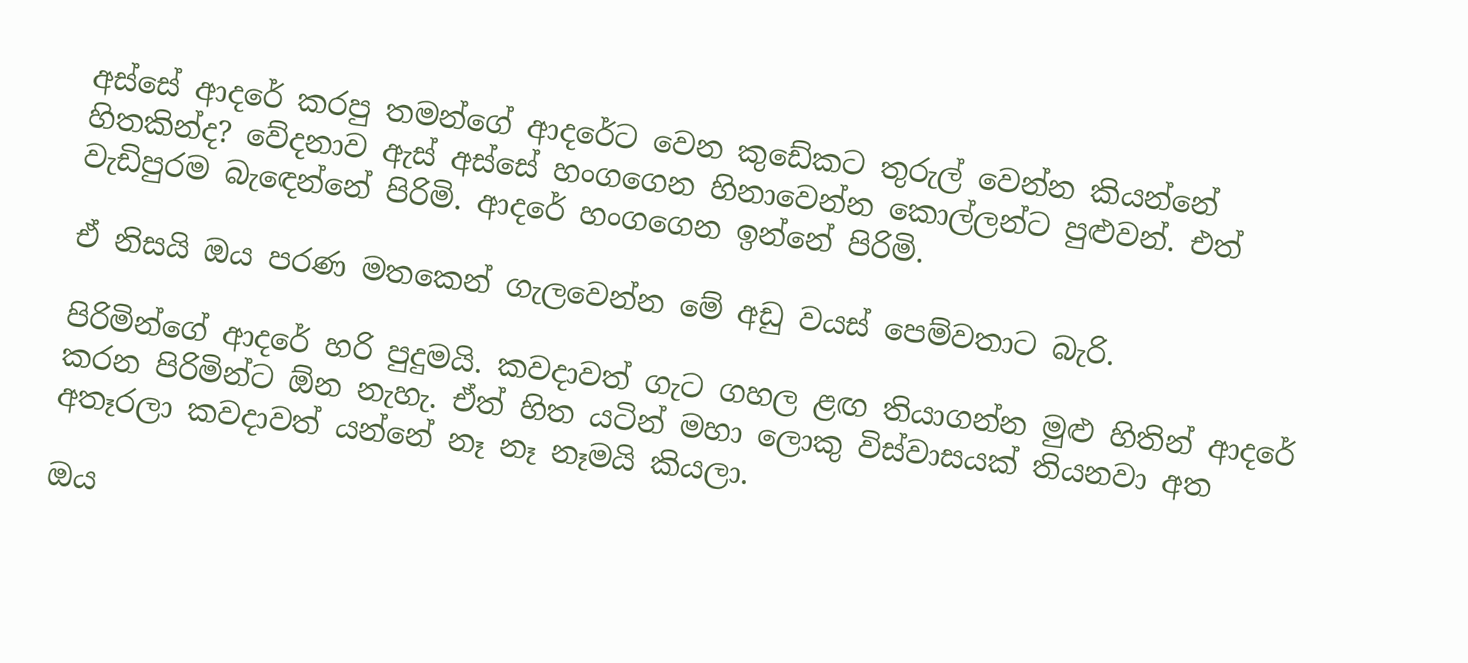අස්සේ ආදරේ කරපු තමන්ගේ ආදරේට වෙන කුඩේකට තුරුල් වෙන්න කියන්නේ හිතකින්ද? වේදනාව ඇස් අස්සේ හංගගෙන හිනාවෙන්න කොල්ලන්ට පුළුවන්. එත් වැඩිපුරම බැඳෙන්නේ පිරිමි. ආදරේ හංගගෙන ඉන්නේ පිරිමි.

ඒ නිසයි ඔය පරණ මතකෙන් ගැලවෙන්න මේ අඩු වයස් පෙම්වතාට බැරි.

පිරිමින්ගේ ආදරේ හරි පුදුමයි. කවදාවත් ගැට ගහල ළඟ තියාගන්න මුළු හිතින් ආදරේ කරන පිරිමින්ට ඕන නැහැ. ඒත් හිත යටින් මහා ලොකු විස්වාසයක් තියනවා අත අතෑරලා කවදාවත් යන්නේ නෑ නෑ නෑමයි කියලා.

ඔය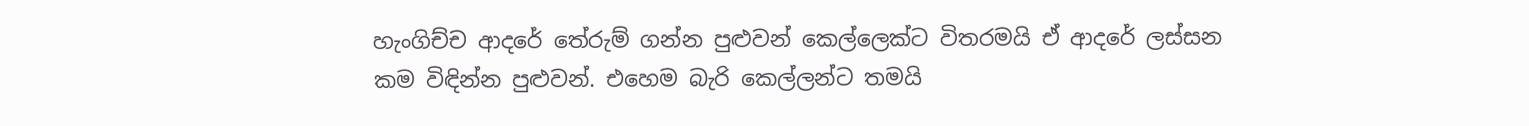හැංගිච්ච ආදරේ තේරුම් ගන්න පුළුවන් කෙල්ලෙක්ට විතරමයි ඒ ආදරේ ලස්සන කම විඳින්න පුළුවන්. එහෙම බැරි කෙල්ලන්ට තමයි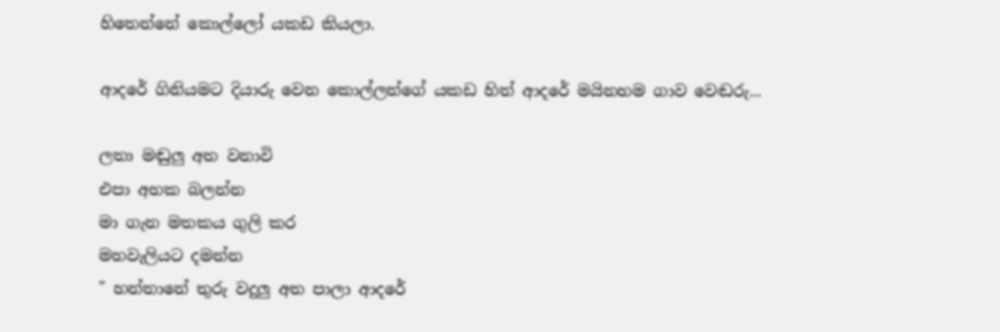හිතෙන්නේ කොල්ලෝ යකඩ කියලා.

ආදරේ ගිනියමට දියාරු වෙන කොල්ලන්ගේ යකඩ හිත් ආදරේ මයිනහම ගාව වෙඬරු...

ලතා මඬුලු අත වනාවි
එපා අහක බලන්න
මා ගැන මතකය ගුලි කර
මහවැලියට දමන්න
" හන්තානේ තුරු වදුලු අත පාලා ආදරේ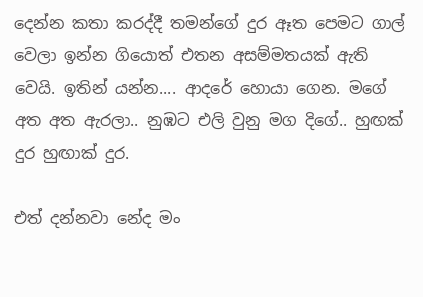දෙන්න කතා කරද්දී තමන්ගේ දුර ඈත පෙමට ගාල් වෙලා ඉන්න ගියොත් එතන අසම්මතයක් ඇති වෙයි. ඉතින් යන්න.... ආදරේ හොයා ගෙන. මගේ අත අත ඇරලා.. නුඹට එලි වුනු මග දිගේ.. හුඟක් දුර හුඟාක් දුර.

එත් දන්නවා නේද මං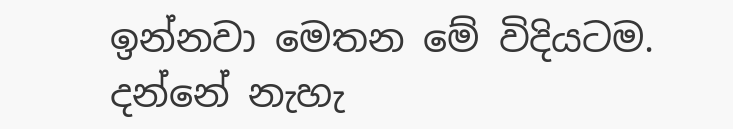ඉන්නවා මෙතන මේ විදියටම. දන්නේ නැහැ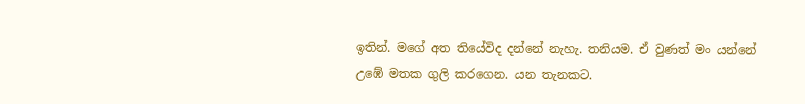ඉතින්. මගේ අත තියේවිද දන්නේ නැහැ. තනියම. ඒ වුණත් මං යන්නේ උඹේ මතක ගුලි කරගෙන. යන තැනකට.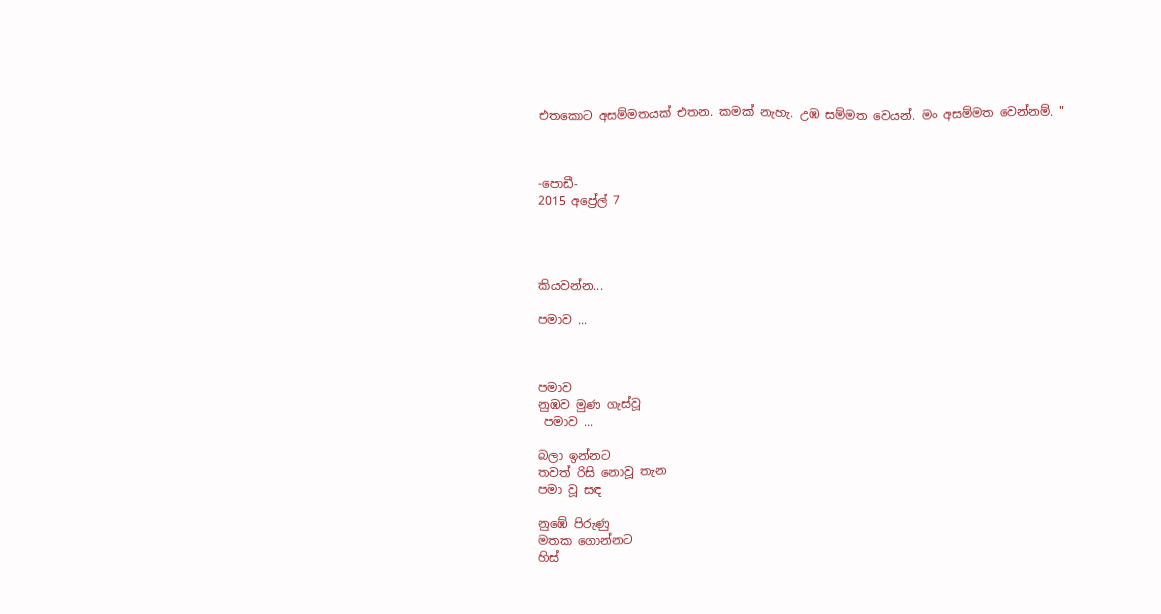එතකොට අසම්මතයක් එතන. කමක් නැහැ. උඹ සම්මත වෙයන්. මං අසම්මත වෙන්නම්. "



-පොඩී-
2015 අප්‍රේල් 7




කියවන්න...

පමාව ...



පමාව
නුඹව මුණ ගැස්වූ
 පමාව ...

බලා ඉන්නට
තවත් රිසි නොවූ තැන
පමා වූ සඳ

නුඹේ පිරුණු
මතක ගොන්නට
හිස්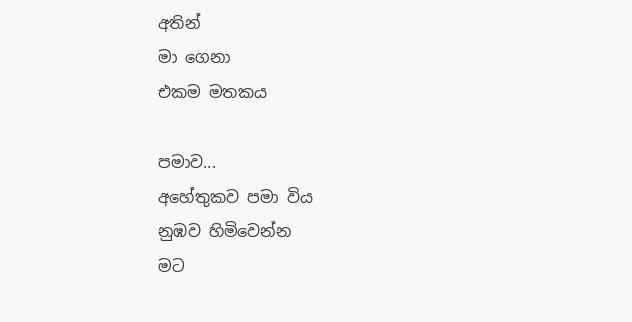අතින්
මා ගෙනා
එකම මතකය

පමාව...
අහේතුකව පමා විය
නුඹව හිමිවෙන්න
මට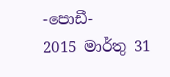-පොඩී-
2015 මාර්තු 31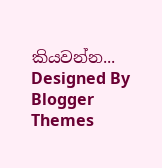කියවන්න...
Designed By Blogger Themes